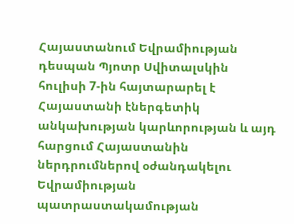Հայաստանում Եվրամիության դեսպան Պյոտր Սվիտալսկին հուլիսի 7-ին հայտարարել է Հայաստանի էներգետիկ անկախության կարևորության և այդ հարցում Հայաստանին ներդրումներով օժանդակելու Եվրամիության պատրաստակամության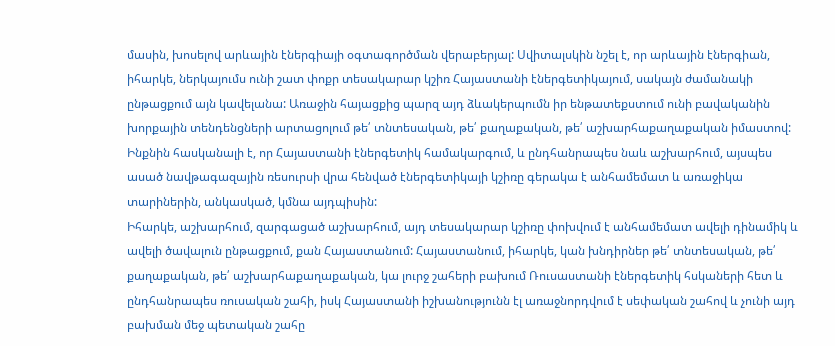մասին, խոսելով արևային էներգիայի օգտագործման վերաբերյալ: Սվիտալսկին նշել է, որ արևային էներգիան, իհարկե, ներկայումս ունի շատ փոքր տեսակարար կշիռ Հայաստանի էներգետիկայում, սակայն ժամանակի ընթացքում այն կավելանա: Առաջին հայացքից պարզ այդ ձևակերպումն իր ենթատեքստում ունի բավականին խորքային տենդենցների արտացոլում թե՛ տնտեսական, թե՛ քաղաքական, թե՛ աշխարհաքաղաքական իմաստով: Ինքնին հասկանալի է, որ Հայաստանի էներգետիկ համակարգում, և ընդհանրապես նաև աշխարհում, այսպես ասած նավթագազային ռեսուրսի վրա հենված էներգետիկայի կշիռը գերակա է անհամեմատ և առաջիկա տարիներին, անկասկած, կմնա այդպիսին:
Իհարկե, աշխարհում, զարգացած աշխարհում, այդ տեսակարար կշիռը փոխվում է անհամեմատ ավելի դինամիկ և ավելի ծավալուն ընթացքում, քան Հայաստանում: Հայաստանում, իհարկե, կան խնդիրներ թե՛ տնտեսական, թե՛ քաղաքական, թե՛ աշխարհաքաղաքական, կա լուրջ շահերի բախում Ռուսաստանի էներգետիկ հսկաների հետ և ընդհանրապես ռուսական շահի, իսկ Հայաստանի իշխանությունն էլ առաջնորդվում է սեփական շահով և չունի այդ բախման մեջ պետական շահը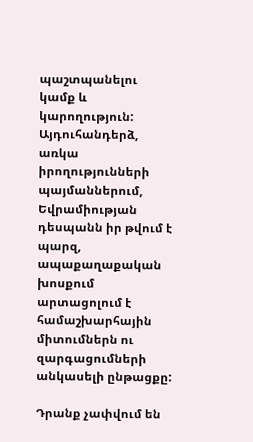պաշտպանելու կամք և կարողություն: Այդուհանդերձ, առկա իրողությունների պայմաններում, Եվրամիության դեսպանն իր թվում է պարզ, ապաքաղաքական խոսքում արտացոլում է համաշխարհային միտումներն ու զարգացումների անկասելի ընթացքը:

Դրանք չափվում են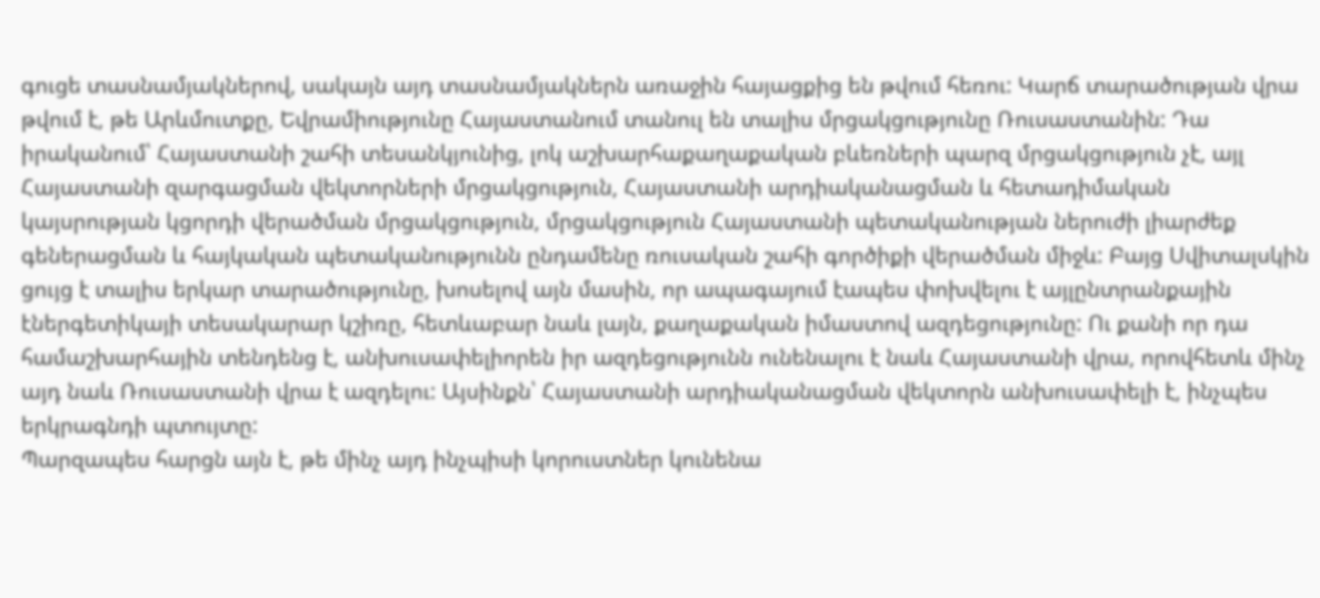գուցե տասնամյակներով, սակայն այդ տասնամյակներն առաջին հայացքից են թվում հեռու: Կարճ տարածության վրա թվում է, թե Արևմուտքը, Եվրամիությունը Հայաստանում տանուլ են տալիս մրցակցությունը Ռուսաստանին: Դա իրականում՝ Հայաստանի շահի տեսանկյունից, լոկ աշխարհաքաղաքական բևեռների պարզ մրցակցություն չէ, այլ Հայաստանի զարգացման վեկտորների մրցակցություն, Հայաստանի արդիականացման և հետադիմական կայսրության կցորդի վերածման մրցակցություն, մրցակցություն Հայաստանի պետականության ներուժի լիարժեք գեներացման և հայկական պետականությունն ընդամենը ռուսական շահի գործիքի վերածման միջև: Բայց Սվիտալսկին ցույց է տալիս երկար տարածությունը, խոսելով այն մասին, որ ապագայում էապես փոխվելու է այլընտրանքային էներգետիկայի տեսակարար կշիռը, հետևաբար նաև լայն, քաղաքական իմաստով ազդեցությունը: Ու քանի որ դա համաշխարհային տենդենց է, անխուսափելիորեն իր ազդեցությունն ունենալու է նաև Հայաստանի վրա, որովհետև մինչ այդ նաև Ռուսաստանի վրա է ազդելու: Այսինքն՝ Հայաստանի արդիականացման վեկտորն անխուսափելի է, ինչպես երկրագնդի պտույտը:
Պարզապես հարցն այն է, թե մինչ այդ ինչպիսի կորուստներ կունենա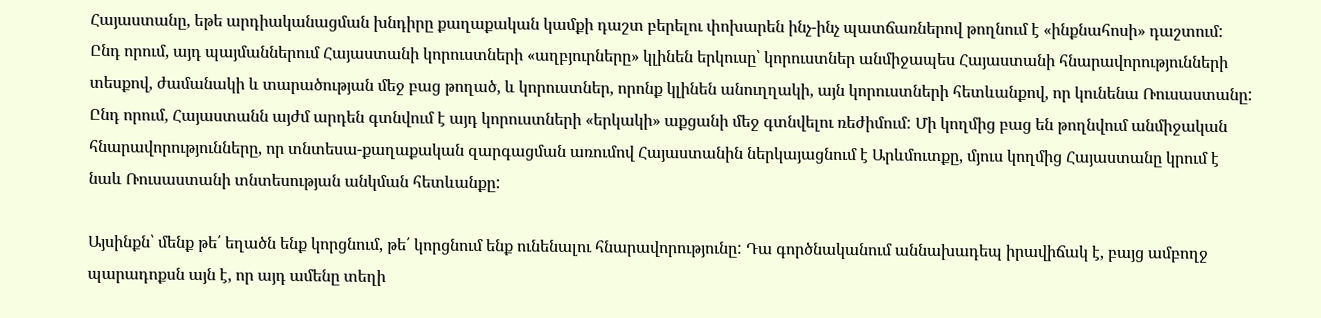Հայաստանը, եթե արդիականացման խնդիրը քաղաքական կամքի դաշտ բերելու փոխարեն ինչ-ինչ պատճառներով թողնում է «ինքնահոսի» դաշտում: Ընդ որում, այդ պայմաններում Հայաստանի կորուստների «աղբյուրները» կլինեն երկուսը՝ կորուստներ անմիջապես Հայաստանի հնարավորությունների տեսքով, ժամանակի և տարածության մեջ բաց թողած, և կորուստներ, որոնք կլինեն անուղղակի, այն կորուստների հետևանքով, որ կունենա Ռուսաստանը: Ընդ որում, Հայաստանն այժմ արդեն գտնվում է այդ կորուստների «երկակի» աքցանի մեջ գտնվելու ռեժիմում: Մի կողմից բաց են թողնվում անմիջական հնարավորությունները, որ տնտեսա-քաղաքական զարգացման առումով Հայաստանին ներկայացնում է Արևմուտքը, մյուս կողմից Հայաստանը կրում է նաև Ռուսաստանի տնտեսության անկման հետևանքը:

Այսինքն՝ մենք թե՛ եղածն ենք կորցնում, թե՛ կորցնում ենք ունենալու հնարավորությունը: Դա գործնականում աննախադեպ իրավիճակ է, բայց ամբողջ պարադոքսն այն է, որ այդ ամենը տեղի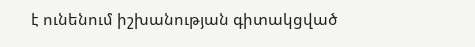է ունենում իշխանության գիտակցված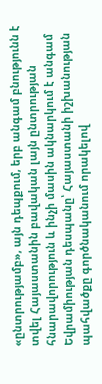«ընտրությամբ», այն դեպքում, երբ անգամ բնությունն է տվել Հայաստանին բավական լայն ընտրության հնարավորություն և ինչի մասին ակնարկում է անգամ Եվրամիության դեսպանը՝ Հայաստանի իշխանության պահվածքը գործնականում որակելով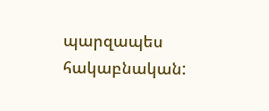պարզապես հակաբնական: